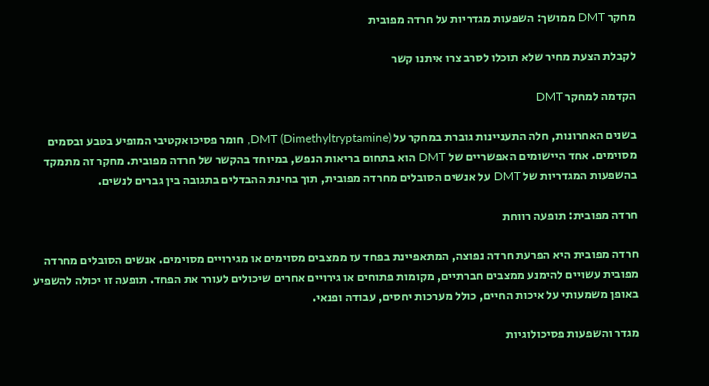מחקר DMT ממושך: השפעות מגדריות על חרדה מפובית

לקבלת הצעת מחיר שלא תוכלו לסרב צרו איתנו קשר

הקדמה למחקר DMT

בשנים האחרונות, חלה התעניינות גוברת במחקר על DMT (Dimethyltryptamine), חומר פסיכואקטיבי המופיע בטבע ובסמים מסוימים. אחד היישומים האפשריים של DMT הוא בתחום בריאות הנפש, במיוחד בהקשר של חרדה מפובית. מחקר זה מתמקד בהשפעות המגדריות של DMT על אנשים הסובלים מחרדה מפובית, תוך בחינת ההבדלים בתגובה בין גברים לנשים.

חרדה מפובית: תופעה רווחת

חרדה מפובית היא הפרעת חרדה נפוצה, המתאפיינת בפחד עז ממצבים מסוימים או מגירויים מסוימים. אנשים הסובלים מחרדה מפובית עשויים להימנע ממצבים חברתיים, מקומות פתוחים או גירויים אחרים שיכולים לעורר את הפחד. תופעה זו יכולה להשפיע באופן משמעותי על איכות החיים, כולל מערכות יחסים, עבודה ופנאי.

מגדר והשפעות פסיכולוגיות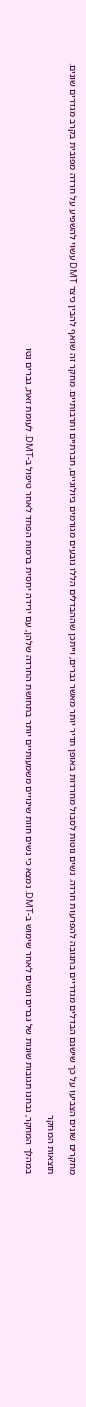מחקרים שונים הצביעו על כך שישנם הבדלים מגדריים בתגובה להפרעות חרדה. נשים נוטות לסבול מחרדות באופן תדיר יותר מאשר גברים, וייתכן שההבדלים הללו נובעים מגורמים ביולוגיים, חברתיים ותרבותיים. מחקר זה שואף להבין כיצד DMT עשוי להשפיע על חרדה מפובית בקרב מגדרים שונים.

תוצאות המחקר

במהלך המחקר, נבחנו תגובות שונות של גברים ונשים לאחר שימוש ב-DMT. נמצא כי נשים חוות שינויים משמעותיים יותר בתחושת החרדה שלהן, עם ירידה יחסית ברמות הפחד לאחר טיפול ב-DMT. לעומת זאת, גברים נטו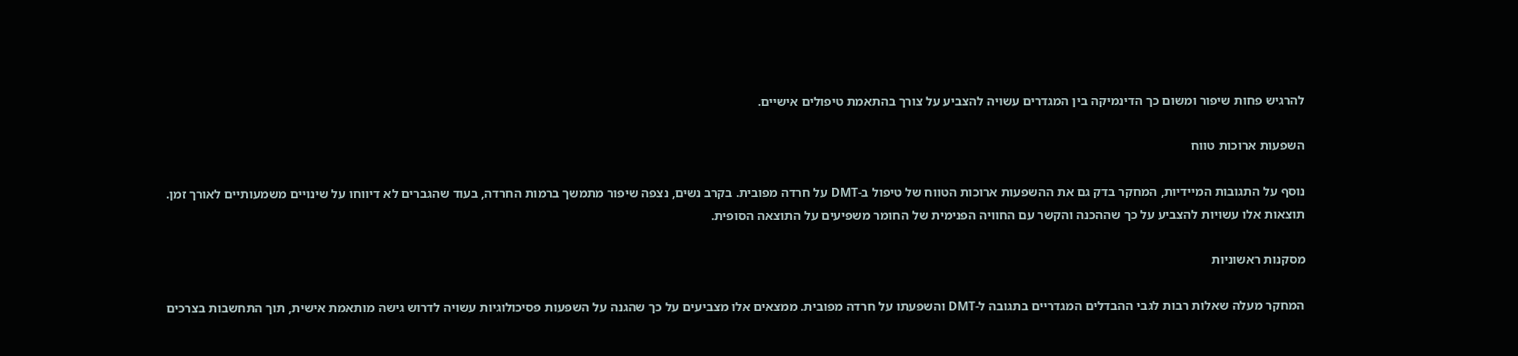להרגיש פחות שיפור ומשום כך הדינמיקה בין המגדרים עשויה להצביע על צורך בהתאמת טיפולים אישיים.

השפעות ארוכות טווח

נוסף על התגובות המיידיות, המחקר בדק גם את ההשפעות ארוכות הטווח של טיפול ב-DMT על חרדה מפובית. בקרב נשים, נצפה שיפור מתמשך ברמות החרדה, בעוד שהגברים לא דיווחו על שינויים משמעותיים לאורך זמן. תוצאות אלו עשויות להצביע על כך שההכנה והקשר עם החוויה הפנימית של החומר משפיעים על התוצאה הסופית.

מסקנות ראשוניות

המחקר מעלה שאלות רבות לגבי ההבדלים המגדריים בתגובה ל-DMT והשפעתו על חרדה מפובית. ממצאים אלו מצביעים על כך שהגנה על השפעות פסיכולוגיות עשויה לדרוש גישה מותאמת אישית, תוך התחשבות בצרכים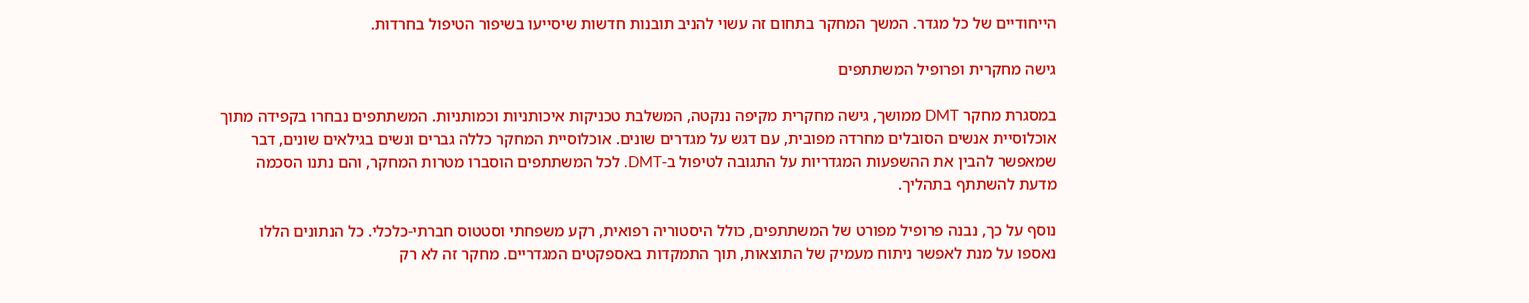הייחודיים של כל מגדר. המשך המחקר בתחום זה עשוי להניב תובנות חדשות שיסייעו בשיפור הטיפול בחרדות.

גישה מחקרית ופרופיל המשתתפים

במסגרת מחקר DMT ממושך, גישה מחקרית מקיפה ננקטה, המשלבת טכניקות איכותניות וכמותניות. המשתתפים נבחרו בקפידה מתוך אוכלוסיית אנשים הסובלים מחרדה מפובית, עם דגש על מגדרים שונים. אוכלוסיית המחקר כללה גברים ונשים בגילאים שונים, דבר שמאפשר להבין את ההשפעות המגדריות על התגובה לטיפול ב-DMT. לכל המשתתפים הוסברו מטרות המחקר, והם נתנו הסכמה מדעת להשתתף בתהליך.

נוסף על כך, נבנה פרופיל מפורט של המשתתפים, כולל היסטוריה רפואית, רקע משפחתי וסטטוס חברתי-כלכלי. כל הנתונים הללו נאספו על מנת לאפשר ניתוח מעמיק של התוצאות, תוך התמקדות באספקטים המגדריים. מחקר זה לא רק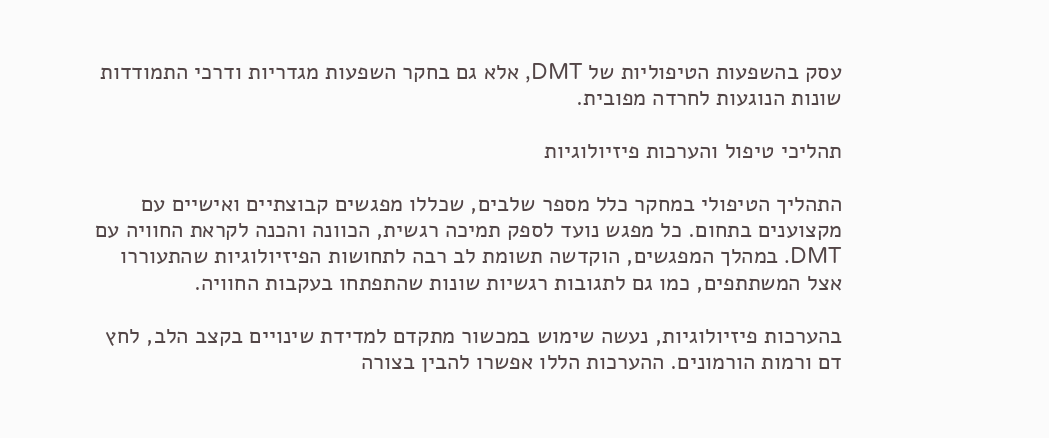עסק בהשפעות הטיפוליות של DMT, אלא גם בחקר השפעות מגדריות ודרכי התמודדות שונות הנוגעות לחרדה מפובית.

תהליכי טיפול והערכות פיזיולוגיות

התהליך הטיפולי במחקר כלל מספר שלבים, שכללו מפגשים קבוצתיים ואישיים עם מקצוענים בתחום. כל מפגש נועד לספק תמיכה רגשית, הכוונה והכנה לקראת החוויה עם DMT. במהלך המפגשים, הוקדשה תשומת לב רבה לתחושות הפיזיולוגיות שהתעוררו אצל המשתתפים, כמו גם לתגובות רגשיות שונות שהתפתחו בעקבות החוויה.

בהערכות פיזיולוגיות, נעשה שימוש במכשור מתקדם למדידת שינויים בקצב הלב, לחץ דם ורמות הורמונים. ההערכות הללו אפשרו להבין בצורה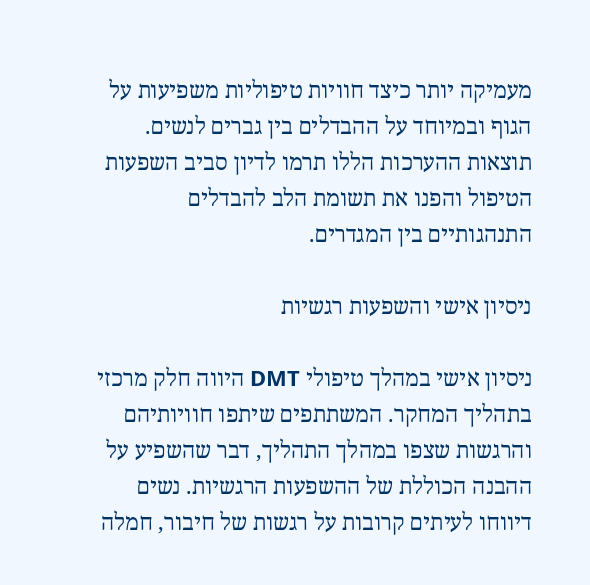מעמיקה יותר כיצד חוויות טיפוליות משפיעות על הגוף ובמיוחד על ההבדלים בין גברים לנשים. תוצאות ההערכות הללו תרמו לדיון סביב השפעות הטיפול והפנו את תשומת הלב להבדלים התנהגותיים בין המגדרים.

ניסיון אישי והשפעות רגשיות

ניסיון אישי במהלך טיפולי DMT היווה חלק מרכזי בתהליך המחקר. המשתתפים שיתפו חוויותיהם והרגשות שצפו במהלך התהליך, דבר שהשפיע על ההבנה הכוללת של ההשפעות הרגשיות. נשים דיווחו לעיתים קרובות על רגשות של חיבור, חמלה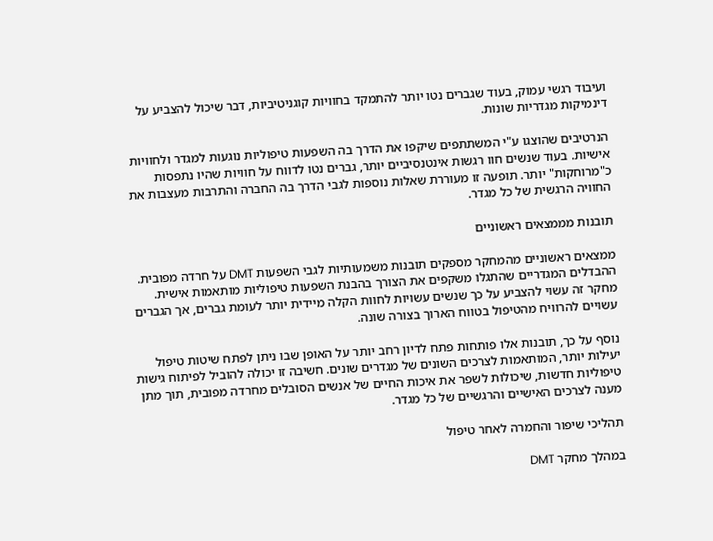ועיבוד רגשי עמוק, בעוד שגברים נטו יותר להתמקד בחוויות קוגניטיביות, דבר שיכול להצביע על דינמיקות מגדריות שונות.

הנרטיבים שהוצגו ע"י המשתתפים שיקפו את הדרך בה השפעות טיפוליות נוגעות למגדר ולחוויות אישיות. בעוד שנשים חוו רגשות אינטנסיביים יותר, גברים נטו לדווח על חוויות שהיו נתפסות כ"מרוחקות" יותר. תופעה זו מעוררת שאלות נוספות לגבי הדרך בה החברה והתרבות מעצבות את החוויה הרגשית של כל מגדר.

תובנות מממצאים ראשוניים

ממצאים ראשוניים מהמחקר מספקים תובנות משמעותיות לגבי השפעות DMT על חרדה מפובית. ההבדלים המגדריים שהתגלו משקפים את הצורך בהבנת השפעות טיפוליות מותאמות אישית. מחקר זה עשוי להצביע על כך שנשים עשויות לחוות הקלה מיידית יותר לעומת גברים, אך הגברים עשויים להרוויח מהטיפול בטווח הארוך בצורה שונה.

נוסף על כך, תובנות אלו פותחות פתח לדיון רחב יותר על האופן שבו ניתן לפתח שיטות טיפול יעילות יותר, המותאמות לצרכים השונים של מגדרים שונים. חשיבה זו יכולה להוביל לפיתוח גישות טיפוליות חדשות, שיכולות לשפר את איכות החיים של אנשים הסובלים מחרדה מפובית, תוך מתן מענה לצרכים האישיים והרגשיים של כל מגדר.

תהליכי שיפור והחמרה לאחר טיפול

במהלך מחקר DMT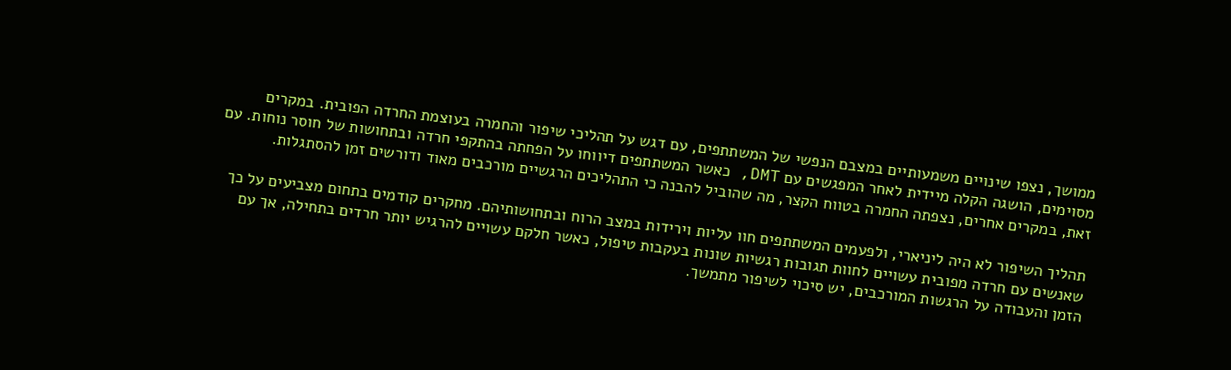ממושך, נצפו שינויים משמעותיים במצבם הנפשי של המשתתפים, עם דגש על תהליכי שיפור והחמרה בעוצמת החרדה הפובית. במקרים מסוימים, הושגה הקלה מיידית לאחר המפגשים עם DMT, כאשר המשתתפים דיווחו על הפחתה בהתקפי חרדה ובתחושות של חוסר נוחות. עם זאת, במקרים אחרים, נצפתה החמרה בטווח הקצר, מה שהוביל להבנה כי התהליכים הרגשיים מורכבים מאוד ודורשים זמן להסתגלות.

תהליך השיפור לא היה ליניארי, ולפעמים המשתתפים חוו עליות וירידות במצב הרוח ובתחושותיהם. מחקרים קודמים בתחום מצביעים על כך שאנשים עם חרדה מפובית עשויים לחוות תגובות רגשיות שונות בעקבות טיפול, כאשר חלקם עשויים להרגיש יותר חרדים בתחילה, אך עם הזמן והעבודה על הרגשות המורכבים, יש סיכוי לשיפור מתמשך.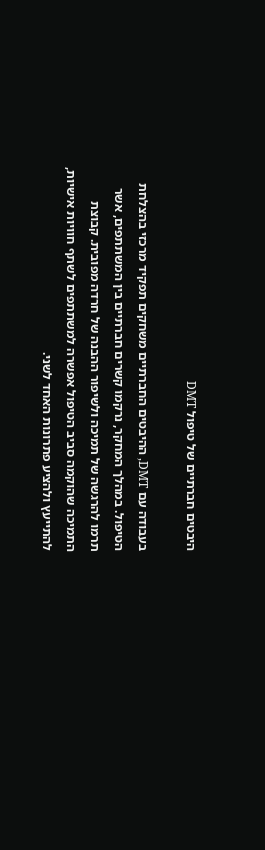היבטים חברתיים של טיפול DMT

בעבודה עם DMT, ההיבטים החברתיים משחקים תפקיד מרכזי בהצלחת הטיפול. במהלך המחקר, נרקמו קשרים חברתיים בין המשתתפים, אשר תרמו להרגשה של תמיכה ולשיפור ההבנה של חרדה מפובית. קבוצת התמיכה שהוקמה סביב הטיפול אפשרה למשתתפים לשתף חוויות אישיות, להתייעץ ולהציע פתרונות האחד לשני.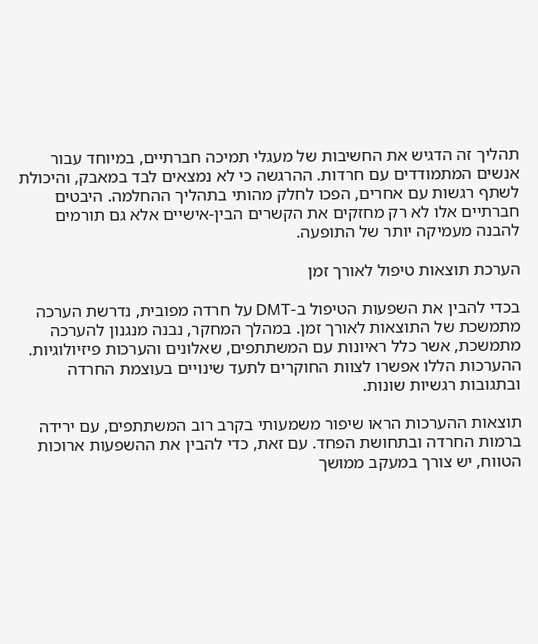תהליך זה הדגיש את החשיבות של מעגלי תמיכה חברתיים, במיוחד עבור אנשים המתמודדים עם חרדות. ההרגשה כי לא נמצאים לבד במאבק, והיכולת לשתף רגשות עם אחרים, הפכו לחלק מהותי בתהליך ההחלמה. היבטים חברתיים אלו לא רק מחזקים את הקשרים הבין-אישיים אלא גם תורמים להבנה מעמיקה יותר של התופעה.

הערכת תוצאות טיפול לאורך זמן

בכדי להבין את השפעות הטיפול ב-DMT על חרדה מפובית, נדרשת הערכה מתמשכת של התוצאות לאורך זמן. במהלך המחקר, נבנה מנגנון להערכה מתמשכת, אשר כלל ראיונות עם המשתתפים, שאלונים והערכות פיזיולוגיות. ההערכות הללו אפשרו לצוות החוקרים לתעד שינויים בעוצמת החרדה ובתגובות רגשיות שונות.

תוצאות ההערכות הראו שיפור משמעותי בקרב רוב המשתתפים, עם ירידה ברמות החרדה ובתחושת הפחד. עם זאת, כדי להבין את ההשפעות ארוכות הטווח, יש צורך במעקב ממושך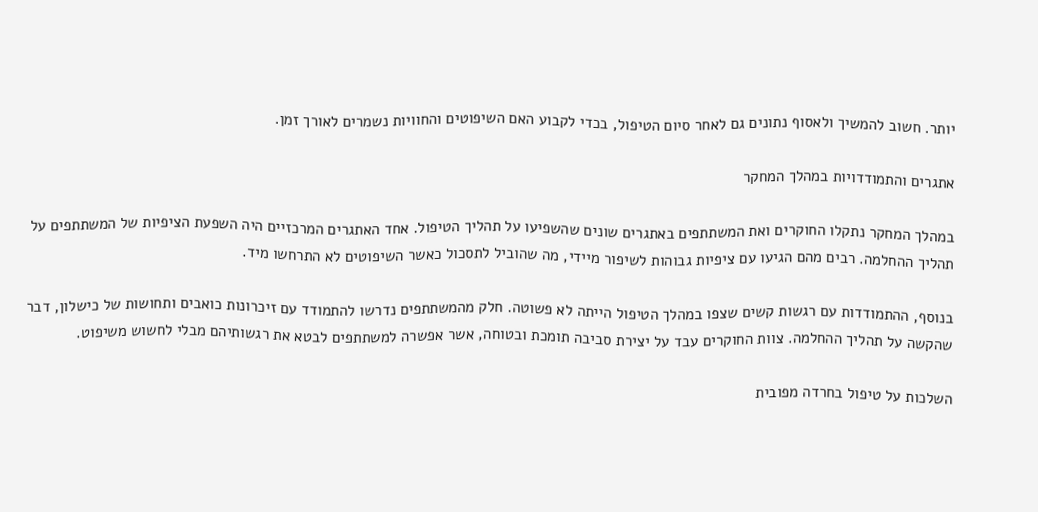יותר. חשוב להמשיך ולאסוף נתונים גם לאחר סיום הטיפול, בכדי לקבוע האם השיפוטים והחוויות נשמרים לאורך זמן.

אתגרים והתמודדויות במהלך המחקר

במהלך המחקר נתקלו החוקרים ואת המשתתפים באתגרים שונים שהשפיעו על תהליך הטיפול. אחד האתגרים המרכזיים היה השפעת הציפיות של המשתתפים על תהליך ההחלמה. רבים מהם הגיעו עם ציפיות גבוהות לשיפור מיידי, מה שהוביל לתסכול כאשר השיפוטים לא התרחשו מיד.

בנוסף, ההתמודדות עם רגשות קשים שצפו במהלך הטיפול הייתה לא פשוטה. חלק מהמשתתפים נדרשו להתמודד עם זיכרונות כואבים ותחושות של כישלון, דבר שהקשה על תהליך ההחלמה. צוות החוקרים עבד על יצירת סביבה תומכת ובטוחה, אשר אפשרה למשתתפים לבטא את רגשותיהם מבלי לחשוש משיפוט.

השלכות על טיפול בחרדה מפובית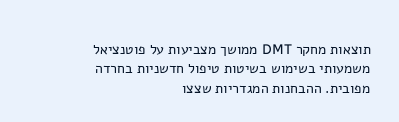תוצאות מחקר DMT ממושך מצביעות על פוטנציאל משמעותי בשימוש בשיטות טיפול חדשניות בחרדה מפובית. ההבחנות המגדריות שצצו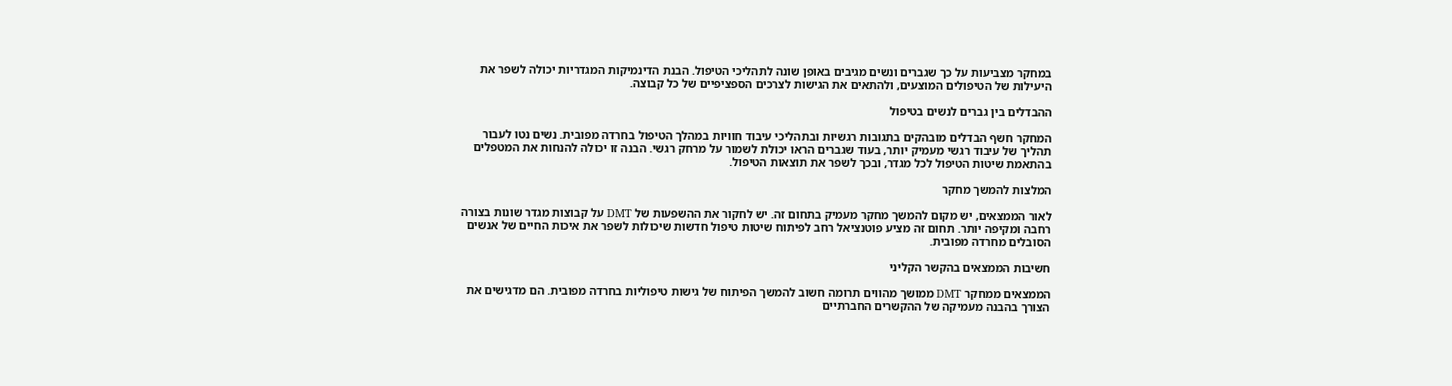במחקר מצביעות על כך שגברים ונשים מגיבים באופן שונה לתהליכי הטיפול. הבנת הדינמיקות המגדריות יכולה לשפר את היעילות של הטיפולים המוצעים, ולהתאים את הגישות לצרכים הספציפיים של כל קבוצה.

ההבדלים בין גברים לנשים בטיפול

המחקר חשף הבדלים מובהקים בתגובות רגשיות ובתהליכי עיבוד חוויות במהלך הטיפול בחרדה מפובית. נשים נטו לעבור תהליך של עיבוד רגשי מעמיק יותר, בעוד שגברים הראו יכולת לשמור על מרחק רגשי. הבנה זו יכולה להנחות את המטפלים בהתאמת שיטות הטיפול לכל מגדר, ובכך לשפר את תוצאות הטיפול.

המלצות להמשך מחקר

לאור הממצאים, יש מקום להמשך מחקר מעמיק בתחום זה. יש לחקור את ההשפעות של DMT על קבוצות מגדר שונות בצורה רחבה ומקיפה יותר. תחום זה מציע פוטנציאל רחב לפיתוח שיטות טיפול חדשות שיכולות לשפר את איכות החיים של אנשים הסובלים מחרדה מפובית.

חשיבות הממצאים בהקשר הקליני

הממצאים ממחקר DMT ממושך מהווים תרומה חשוב להמשך הפיתוח של גישות טיפוליות בחרדה מפובית. הם מדגישים את הצורך בהבנה מעמיקה של ההקשרים החברתיים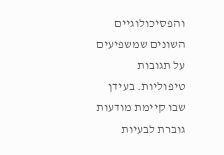והפסיכולוגיים השונים שמשפיעים על תגובות טיפוליות. בעידן שבו קיימת מודעות גוברת לבעיות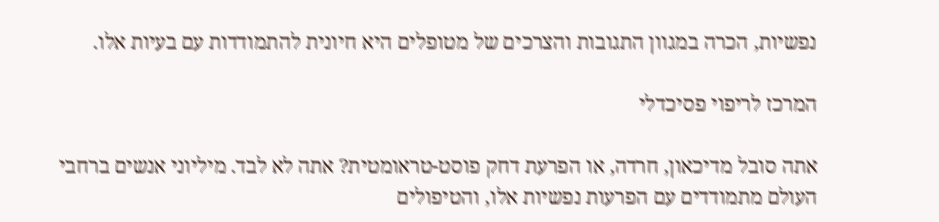נפשיות, הכרה במגוון התגובות והצרכים של מטופלים היא חיונית להתמודדות עם בעיות אלו.

המרכז לריפוי פסיכדלי

אתה סובל מדיכאון, חרדה, או הפרעת דחק פוסט-טראומטית? אתה לא לבד. מיליוני אנשים ברחבי העולם מתמודדים עם הפרעות נפשיות אלו, והטיפולים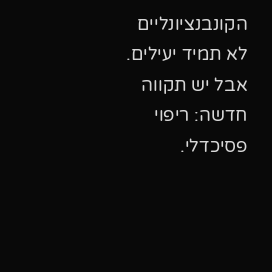הקונבנציונליים לא תמיד יעילים. אבל יש תקווה חדשה: ריפוי פסיכדלי.